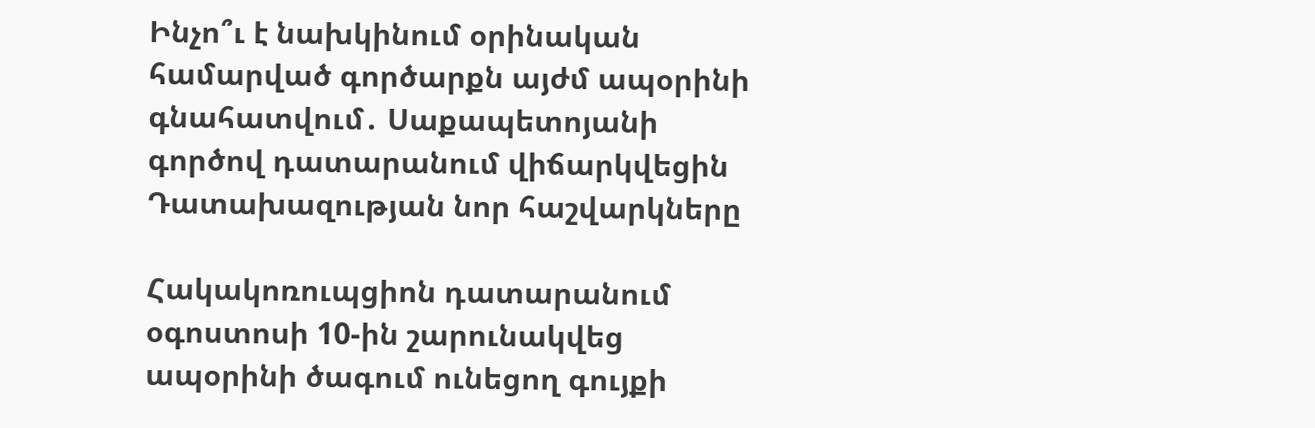Ինչո՞ւ է նախկինում օրինական համարված գործարքն այժմ ապօրինի գնահատվում․ Սաքապետոյանի գործով դատարանում վիճարկվեցին Դատախազության նոր հաշվարկները

Հակակոռուպցիոն դատարանում օգոստոսի 10-ին շարունակվեց ապօրինի ծագում ունեցող գույքի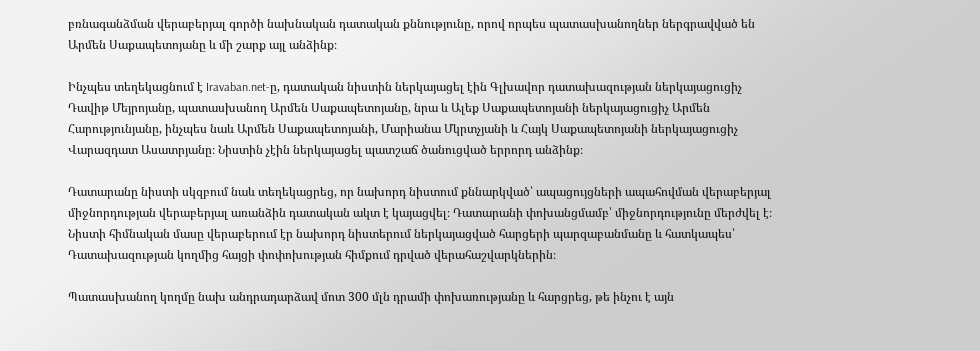բռնագանձման վերաբերյալ գործի նախնական դատական քննությունը, որով որպես պատասխանողներ ներգրավված են Արմեն Սաքապետոյանը և մի շարք այլ անձինք։

Ինչպես տեղեկացնում է Iravaban.net-ը, դատական նիստին ներկայացել էին Գլխավոր դատախազության ներկայացուցիչ Դավիթ Մեյրոյանը, պատասխանող Արմեն Սաքապետոյանը, նրա և Ալեք Սաքապետոյանի ներկայացուցիչ Արմեն Հարությունյանը, ինչպես նաև Արմեն Սաքապետոյանի, Մարիանա Մկրտչյանի և Հայկ Սաքապետոյանի ներկայացուցիչ Վարազդատ Ասատրյանը։ Նիստին չէին ներկայացել պատշաճ ծանուցված երրորդ անձինք։

Դատարանը նիստի սկզբում նաև տեղեկացրեց, որ նախորդ նիստում քննարկված՝ ապացույցների ապահովման վերաբերյալ միջնորդության վերաբերյալ առանձին դատական ակտ է կայացվել։ Դատարանի փոխանցմամբ՝ միջնորդությունը մերժվել է։ Նիստի հիմնական մասը վերաբերում էր նախորդ նիստերում ներկայացված հարցերի պարզաբանմանը և հատկապես՝ Դատախազության կողմից հայցի փոփոխության հիմքում դրված վերահաշվարկներին։

Պատասխանող կողմը նախ անդրադարձավ մոտ 300 մլն դրամի փոխառությանը և հարցրեց, թե ինչու է այն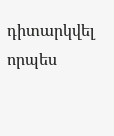դիտարկվել որպես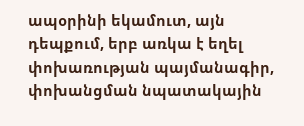ապօրինի եկամուտ, այն դեպքում, երբ առկա է եղել փոխառության պայմանագիր, փոխանցման նպատակային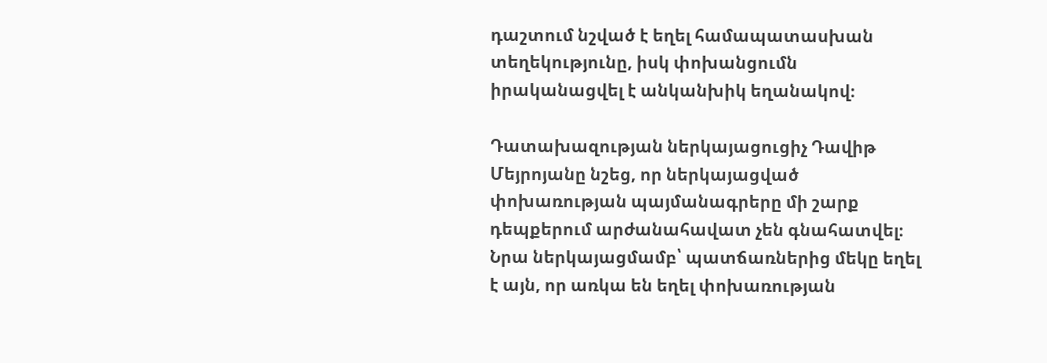դաշտում նշված է եղել համապատասխան տեղեկությունը, իսկ փոխանցումն իրականացվել է անկանխիկ եղանակով։

Դատախազության ներկայացուցիչ Դավիթ Մեյրոյանը նշեց, որ ներկայացված փոխառության պայմանագրերը մի շարք դեպքերում արժանահավատ չեն գնահատվել։ Նրա ներկայացմամբ՝ պատճառներից մեկը եղել է այն, որ առկա են եղել փոխառության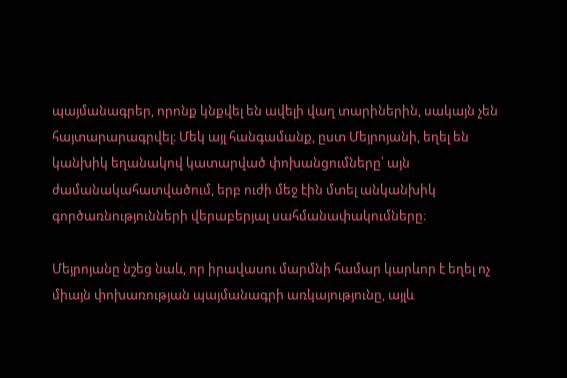պայմանագրեր, որոնք կնքվել են ավելի վաղ տարիներին, սակայն չեն հայտարարագրվել։ Մեկ այլ հանգամանք, ըստ Մեյրոյանի, եղել են կանխիկ եղանակով կատարված փոխանցումները՝ այն ժամանակահատվածում, երբ ուժի մեջ էին մտել անկանխիկ գործառնությունների վերաբերյալ սահմանափակումները։

Մեյրոյանը նշեց նաև, որ իրավասու մարմնի համար կարևոր է եղել ոչ միայն փոխառության պայմանագրի առկայությունը, այլև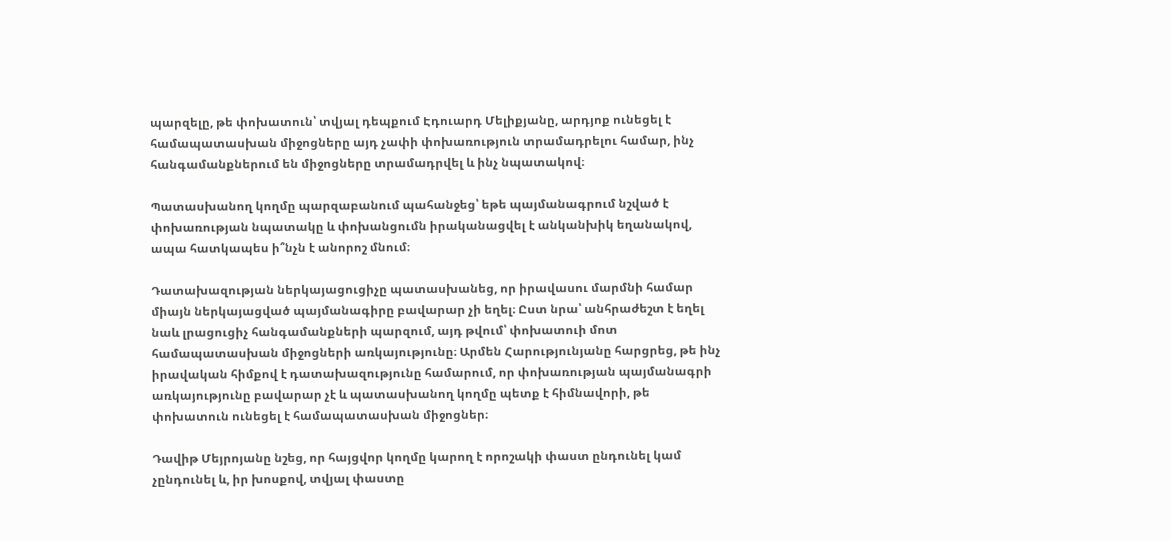պարզելը, թե փոխատուն՝ տվյալ դեպքում Էդուարդ Մելիքյանը, արդյոք ունեցել է համապատասխան միջոցները այդ չափի փոխառություն տրամադրելու համար, ինչ հանգամանքներում են միջոցները տրամադրվել և ինչ նպատակով։

Պատասխանող կողմը պարզաբանում պահանջեց՝ եթե պայմանագրում նշված է փոխառության նպատակը և փոխանցումն իրականացվել է անկանխիկ եղանակով, ապա հատկապես ի՞նչն է անորոշ մնում։

Դատախազության ներկայացուցիչը պատասխանեց, որ իրավասու մարմնի համար միայն ներկայացված պայմանագիրը բավարար չի եղել։ Ըստ նրա՝ անհրաժեշտ է եղել նաև լրացուցիչ հանգամանքների պարզում, այդ թվում՝ փոխատուի մոտ համապատասխան միջոցների առկայությունը։ Արմեն Հարությունյանը հարցրեց, թե ինչ իրավական հիմքով է դատախազությունը համարում, որ փոխառության պայմանագրի առկայությունը բավարար չէ և պատասխանող կողմը պետք է հիմնավորի, թե փոխատուն ունեցել է համապատասխան միջոցներ։

Դավիթ Մեյրոյանը նշեց, որ հայցվոր կողմը կարող է որոշակի փաստ ընդունել կամ չընդունել և, իր խոսքով, տվյալ փաստը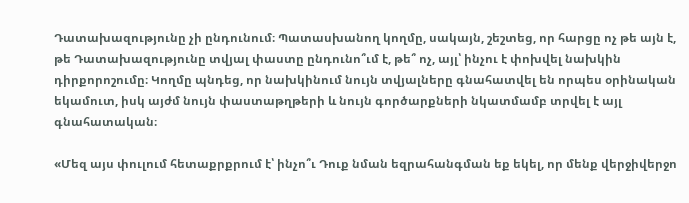Դատախազությունը չի ընդունում։ Պատասխանող կողմը, սակայն, շեշտեց, որ հարցը ոչ թե այն է, թե Դատախազությունը տվյալ փաստը ընդունո՞ւմ է, թե՞ ոչ, այլ՝ ինչու է փոխվել նախկին դիրքորոշումը։ Կողմը պնդեց, որ նախկինում նույն տվյալները գնահատվել են որպես օրինական եկամուտ, իսկ այժմ նույն փաստաթղթերի և նույն գործարքների նկատմամբ տրվել է այլ գնահատական։

«Մեզ այս փուլում հետաքրքրում է՝ ինչո՞ւ Դուք նման եզրահանգման եք եկել, որ մենք վերջիվերջո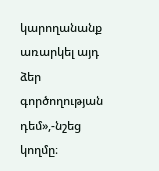կարողանանք առարկել այդ ձեր գործողության դեմ»,-նշեց կողմը։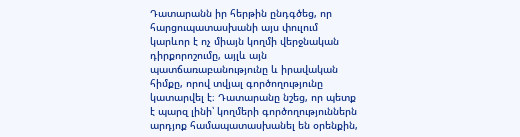Դատարանն իր հերթին ընդգծեց, որ հարցուպատասխանի այս փուլում կարևոր է ոչ միայն կողմի վերջնական դիրքորոշումը, այլև այն պատճառաբանությունը և իրավական հիմքը, որով տվյալ գործողությունը կատարվել է։ Դատարանը նշեց, որ պետք է պարզ լինի՝ կողմերի գործողություններն արդյոք համապատասխանել են օրենքին,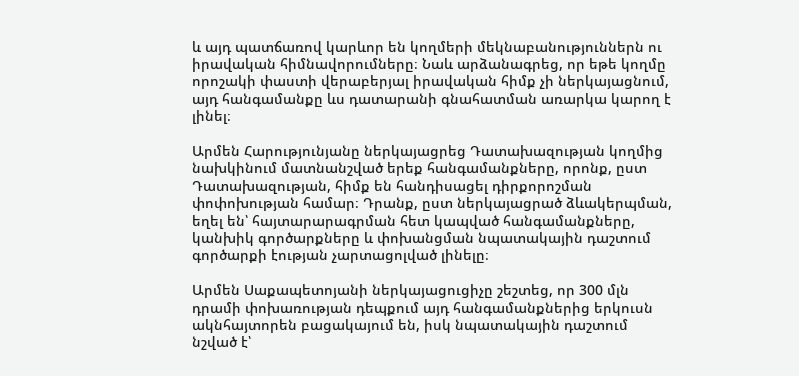և այդ պատճառով կարևոր են կողմերի մեկնաբանություններն ու իրավական հիմնավորումները։ Նաև արձանագրեց, որ եթե կողմը որոշակի փաստի վերաբերյալ իրավական հիմք չի ներկայացնում, այդ հանգամանքը ևս դատարանի գնահատման առարկա կարող է լինել։

Արմեն Հարությունյանը ներկայացրեց Դատախազության կողմից նախկինում մատնանշված երեք հանգամանքները, որոնք, ըստ Դատախազության, հիմք են հանդիսացել դիրքորոշման փոփոխության համար։ Դրանք, ըստ ներկայացրած ձևակերպման, եղել են՝ հայտարարագրման հետ կապված հանգամանքները, կանխիկ գործարքները և փոխանցման նպատակային դաշտում գործարքի էության չարտացոլված լինելը։

Արմեն Սաքապետոյանի ներկայացուցիչը շեշտեց, որ 300 մլն դրամի փոխառության դեպքում այդ հանգամանքներից երկուսն ակնհայտորեն բացակայում են, իսկ նպատակային դաշտում նշված է՝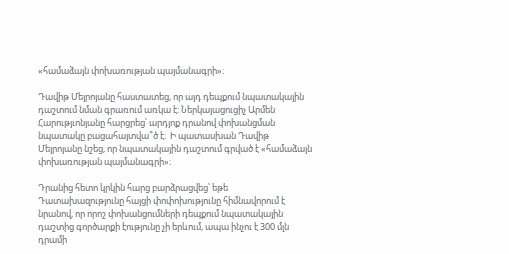«համաձայն փոխառության պայմանագրի»։

Դավիթ Մեյրոյանը հաստատեց, որ այդ դեպքում նպատակային դաշտում նման գրառում առկա է։ Ներկայացուցիչ Արմեն Հարությւոնյանը հարցրեց՝ արդյոք դրանով փոխանցման նպատակը բացահայտվա՞ծ է։  Ի պատասխան Դավիթ Մեյրոյանը նշեց, որ նպատակային դաշտում գրված է «համաձայն փոխառության պայմանագրի»։

Դրանից հետո կրկին հարց բարձրացվեց՝ եթե Դատախազությունը հայցի փոփոխությունը հիմնավորում է նրանով, որ որոշ փոխանցումների դեպքում նպատակային դաշտից գործարքի էությունը չի երևում, ապա ինչու է 300 մլն դրամի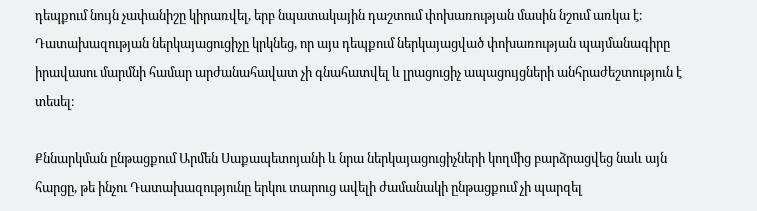դեպքում նույն չափանիշը կիրառվել, երբ նպատակային դաշտում փոխառության մասին նշում առկա է։ Դատախազության ներկայացուցիչը կրկնեց, որ այս դեպքում ներկայացված փոխառության պայմանագիրը իրավասու մարմնի համար արժանահավատ չի գնահատվել և լրացուցիչ ապացույցների անհրաժեշտություն է տեսել։

Քննարկման ընթացքում Արմեն Սաքապետոյանի և նրա ներկայացուցիչների կողմից բարձրացվեց նաև այն հարցը, թե ինչու Դատախազությունը երկու տարուց ավելի ժամանակի ընթացքում չի պարզել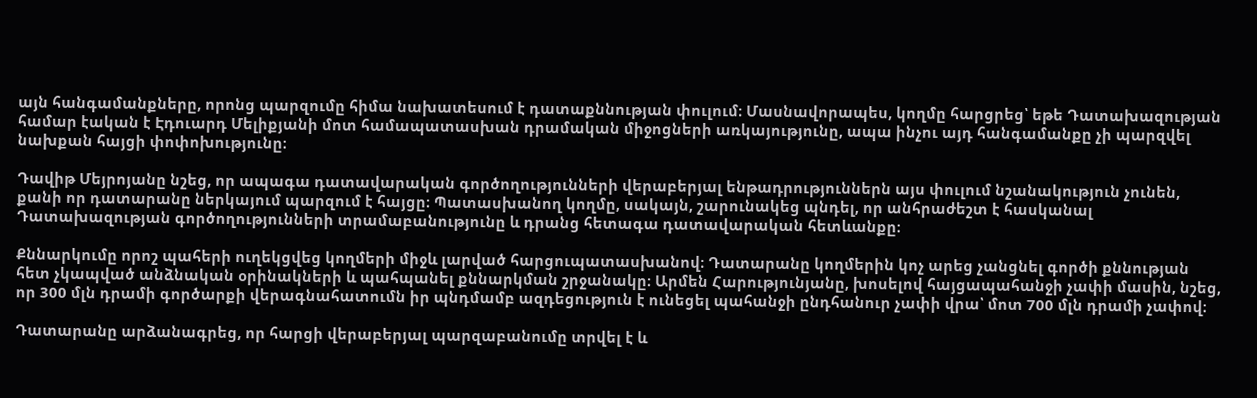այն հանգամանքները, որոնց պարզումը հիմա նախատեսում է դատաքննության փուլում։ Մասնավորապես, կողմը հարցրեց՝ եթե Դատախազության համար էական է Էդուարդ Մելիքյանի մոտ համապատասխան դրամական միջոցների առկայությունը, ապա ինչու այդ հանգամանքը չի պարզվել նախքան հայցի փոփոխությունը։

Դավիթ Մեյրոյանը նշեց, որ ապագա դատավարական գործողությունների վերաբերյալ ենթադրություններն այս փուլում նշանակություն չունեն, քանի որ դատարանը ներկայում պարզում է հայցը։ Պատասխանող կողմը, սակայն, շարունակեց պնդել, որ անհրաժեշտ է հասկանալ Դատախազության գործողությունների տրամաբանությունը և դրանց հետագա դատավարական հետևանքը։

Քննարկումը որոշ պահերի ուղեկցվեց կողմերի միջև լարված հարցուպատասխանով։ Դատարանը կողմերին կոչ արեց չանցնել գործի քննության հետ չկապված անձնական օրինակների և պահպանել քննարկման շրջանակը։ Արմեն Հարությունյանը, խոսելով հայցապահանջի չափի մասին, նշեց, որ 300 մլն դրամի գործարքի վերագնահատումն իր պնդմամբ ազդեցություն է ունեցել պահանջի ընդհանուր չափի վրա՝ մոտ 700 մլն դրամի չափով։

Դատարանը արձանագրեց, որ հարցի վերաբերյալ պարզաբանումը տրվել է և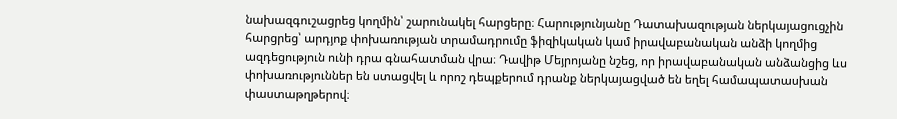նախազգուշացրեց կողմին՝ շարունակել հարցերը։ Հարությունյանը Դատախազության ներկայացուցչին հարցրեց՝ արդյոք փոխառության տրամադրումը ֆիզիկական կամ իրավաբանական անձի կողմից ազդեցություն ունի դրա գնահատման վրա։ Դավիթ Մեյրոյանը նշեց, որ իրավաբանական անձանցից ևս փոխառություններ են ստացվել և որոշ դեպքերում դրանք ներկայացված են եղել համապատասխան փաստաթղթերով։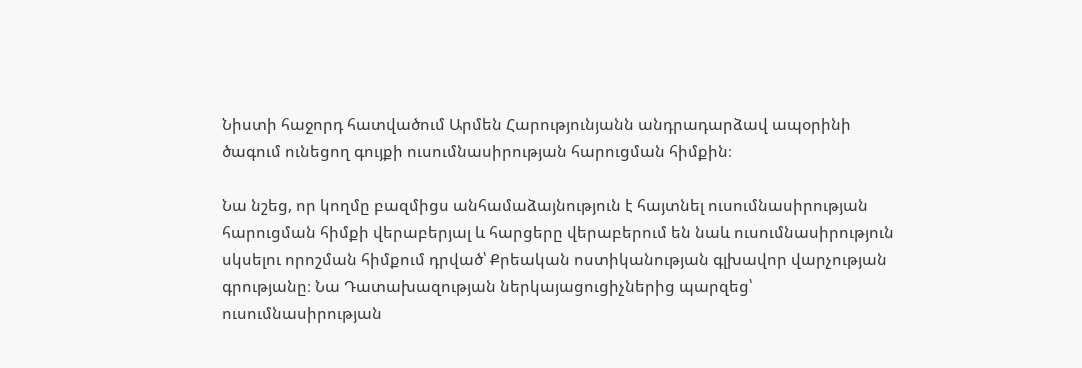Նիստի հաջորդ հատվածում Արմեն Հարությունյանն անդրադարձավ ապօրինի ծագում ունեցող գույքի ուսումնասիրության հարուցման հիմքին։

Նա նշեց, որ կողմը բազմիցս անհամաձայնություն է հայտնել ուսումնասիրության հարուցման հիմքի վերաբերյալ և հարցերը վերաբերում են նաև ուսումնասիրություն սկսելու որոշման հիմքում դրված՝ Քրեական ոստիկանության գլխավոր վարչության գրությանը։ Նա Դատախազության ներկայացուցիչներից պարզեց՝ ուսումնասիրության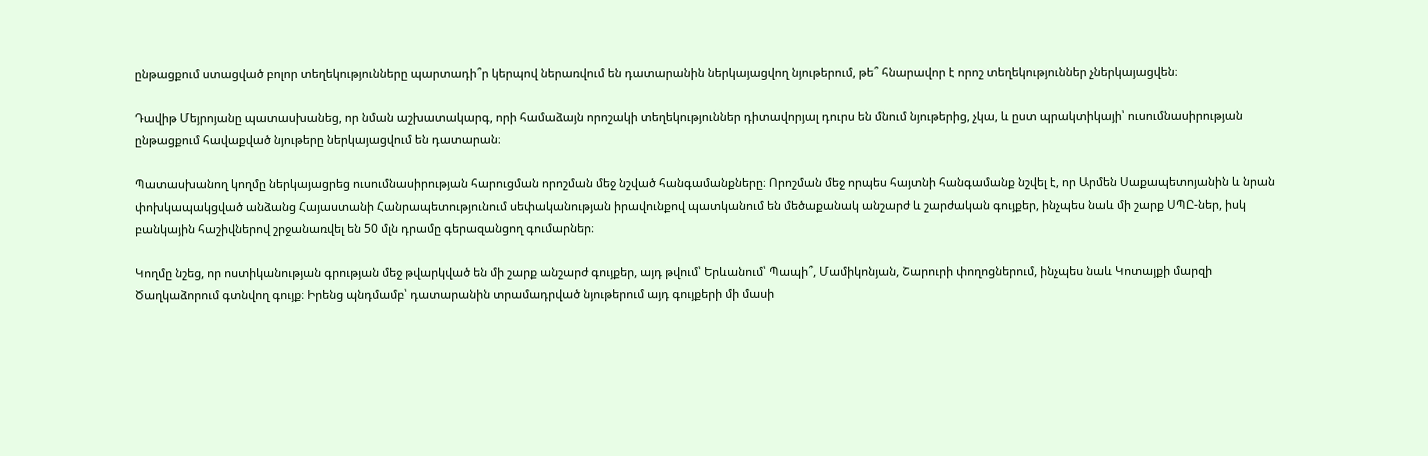ընթացքում ստացված բոլոր տեղեկությունները պարտադի՞ր կերպով ներառվում են դատարանին ներկայացվող նյութերում, թե՞ հնարավոր է որոշ տեղեկություններ չներկայացվեն։

Դավիթ Մեյրոյանը պատասխանեց, որ նման աշխատակարգ, որի համաձայն որոշակի տեղեկություններ դիտավորյալ դուրս են մնում նյութերից, չկա, և ըստ պրակտիկայի՝ ուսումնասիրության ընթացքում հավաքված նյութերը ներկայացվում են դատարան։

Պատասխանող կողմը ներկայացրեց ուսումնասիրության հարուցման որոշման մեջ նշված հանգամանքները։ Որոշման մեջ որպես հայտնի հանգամանք նշվել է, որ Արմեն Սաքապետոյանին և նրան փոխկապակցված անձանց Հայաստանի Հանրապետությունում սեփականության իրավունքով պատկանում են մեծաքանակ անշարժ և շարժական գույքեր, ինչպես նաև մի շարք ՍՊԸ-ներ, իսկ բանկային հաշիվներով շրջանառվել են 50 մլն դրամը գերազանցող գումարներ։

Կողմը նշեց, որ ոստիկանության գրության մեջ թվարկված են մի շարք անշարժ գույքեր, այդ թվում՝ Երևանում՝ Պապի՞, Մամիկոնյան, Շարուրի փողոցներում, ինչպես նաև Կոտայքի մարզի Ծաղկաձորում գտնվող գույք։ Իրենց պնդմամբ՝ դատարանին տրամադրված նյութերում այդ գույքերի մի մասի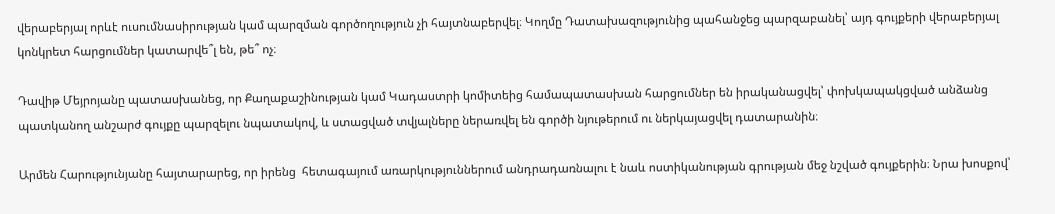վերաբերյալ որևէ ուսումնասիրության կամ պարզման գործողություն չի հայտնաբերվել։ Կողմը Դատախազությունից պահանջեց պարզաբանել՝ այդ գույքերի վերաբերյալ կոնկրետ հարցումներ կատարվե՞լ են, թե՞ ոչ։

Դավիթ Մեյրոյանը պատասխանեց, որ Քաղաքաշինության կամ Կադաստրի կոմիտեից համապատասխան հարցումներ են իրականացվել՝ փոխկապակցված անձանց պատկանող անշարժ գույքը պարզելու նպատակով, և ստացված տվյալները ներառվել են գործի նյութերում ու ներկայացվել դատարանին։

Արմեն Հարությունյանը հայտարարեց, որ իրենց  հետագայում առարկություններում անդրադառնալու է նաև ոստիկանության գրության մեջ նշված գույքերին։ Նրա խոսքով՝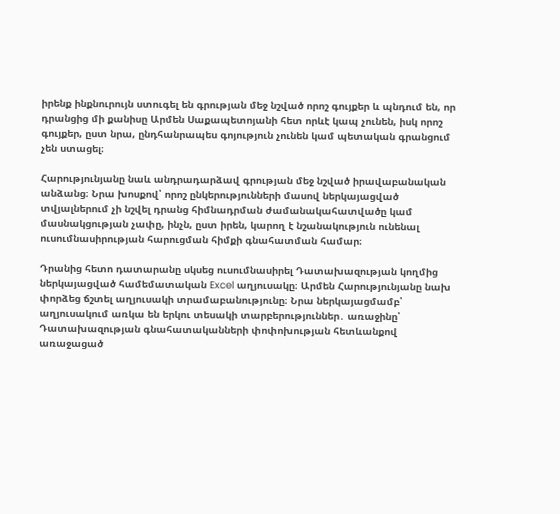իրենք ինքնուրույն ստուգել են գրության մեջ նշված որոշ գույքեր և պնդում են, որ դրանցից մի քանիսը Արմեն Սաքապետոյանի հետ որևէ կապ չունեն, իսկ որոշ գույքեր, ըստ նրա, ընդհանրապես գոյություն չունեն կամ պետական գրանցում չեն ստացել։

Հարությունյանը նաև անդրադարձավ գրության մեջ նշված իրավաբանական անձանց։ Նրա խոսքով՝ որոշ ընկերությունների մասով ներկայացված տվյալներում չի նշվել դրանց հիմնադրման ժամանակահատվածը կամ մասնակցության չափը, ինչն, ըստ իրեն, կարող է նշանակություն ունենալ ուսումնասիրության հարուցման հիմքի գնահատման համար։

Դրանից հետո դատարանը սկսեց ուսումնասիրել Դատախազության կողմից ներկայացված համեմատական Excel աղյուսակը։ Արմեն Հարությունյանը նախ փորձեց ճշտել աղյուսակի տրամաբանությունը։ Նրա ներկայացմամբ՝ աղյուսակում առկա են երկու տեսակի տարբերություններ․ առաջինը՝ Դատախազության գնահատականների փոփոխության հետևանքով առաջացած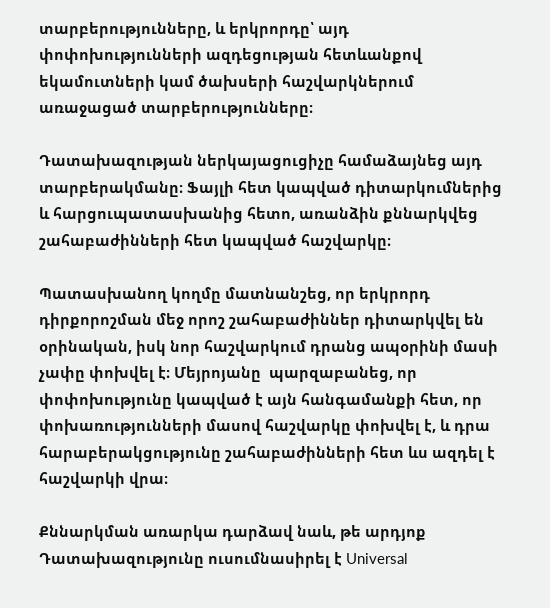տարբերությունները, և երկրորդը՝ այդ փոփոխությունների ազդեցության հետևանքով եկամուտների կամ ծախսերի հաշվարկներում առաջացած տարբերությունները։

Դատախազության ներկայացուցիչը համաձայնեց այդ տարբերակմանը։ Ֆայլի հետ կապված դիտարկումներից և հարցուպատասխանից հետո, առանձին քննարկվեց շահաբաժինների հետ կապված հաշվարկը։

Պատասխանող կողմը մատնանշեց, որ երկրորդ դիրքորոշման մեջ որոշ շահաբաժիններ դիտարկվել են օրինական, իսկ նոր հաշվարկում դրանց ապօրինի մասի չափը փոխվել է։ Մեյրոյանը  պարզաբանեց, որ փոփոխությունը կապված է այն հանգամանքի հետ, որ փոխառությունների մասով հաշվարկը փոխվել է, և դրա հարաբերակցությունը շահաբաժինների հետ ևս ազդել է հաշվարկի վրա։

Քննարկման առարկա դարձավ նաև, թե արդյոք Դատախազությունը ուսումնասիրել է Universal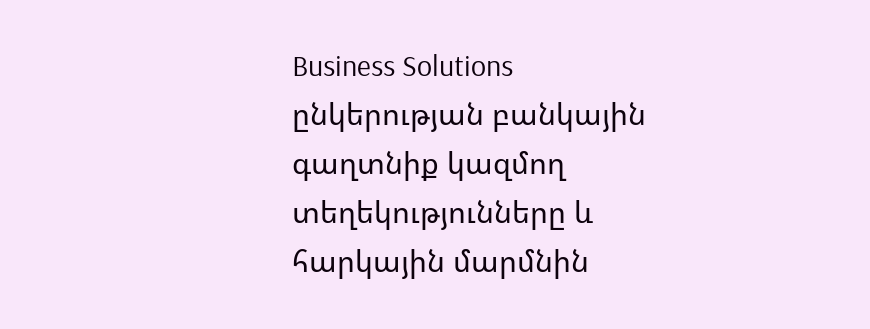Business Solutions ընկերության բանկային գաղտնիք կազմող տեղեկությունները և հարկային մարմնին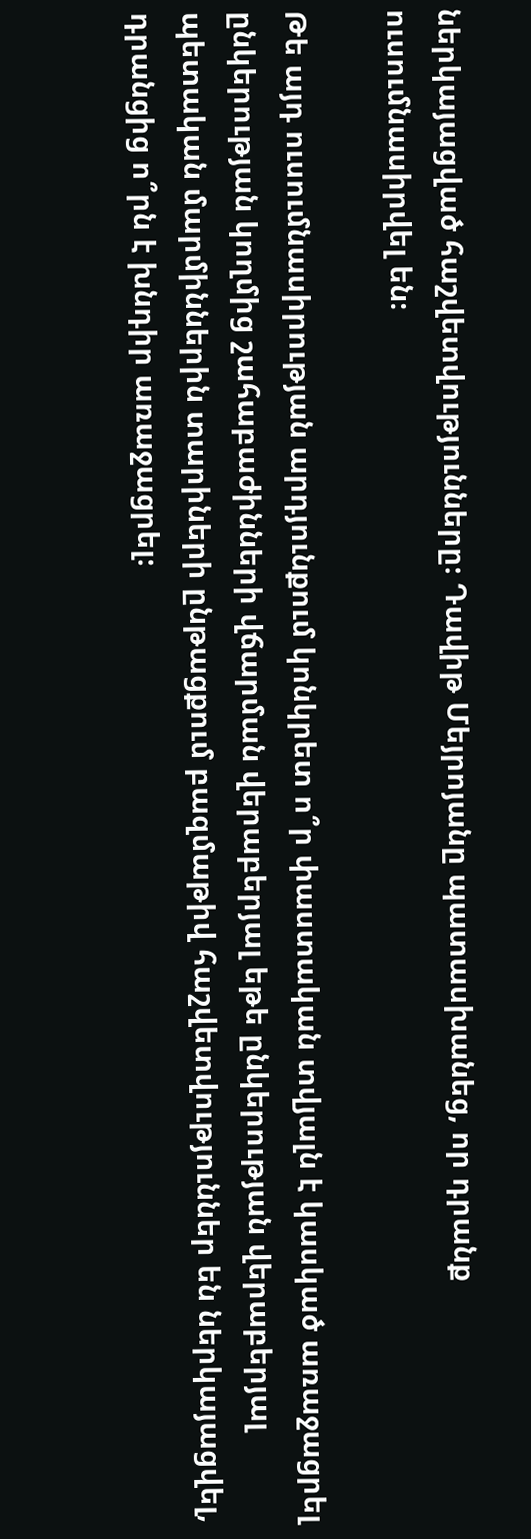ներկայացված հաշվետվությունները։ Դավիթ Մեյրոյանը պատասխանեց, որ դրանք ուսումնասիրվել են։

Թե այդ ուսումնասիրության արդյունքում կոնկրետ ո՞ր փաստական տվյալն է կասկած առաջացրել ընկերության կողմից շահաբաժինների վճարման վերաբերյալ եթե ընկերության վերաբերյալ պետական մարմիններին տարիների ընթացքում բազմաթիվ հաշվետվություններ են ներկայացվել, դրանցից ո՞րն է խնդիր առաջացրել։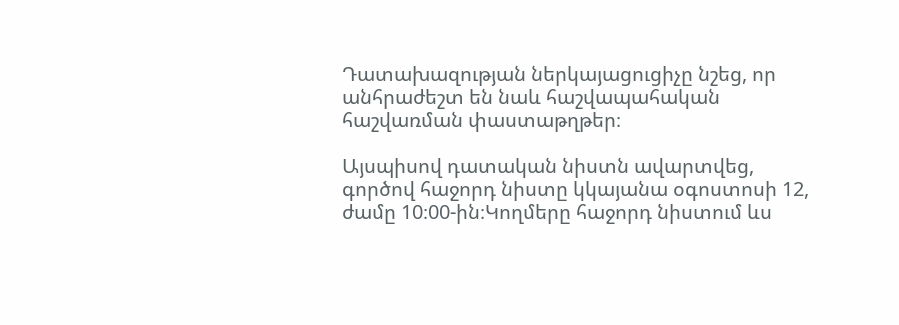Դատախազության ներկայացուցիչը նշեց, որ անհրաժեշտ են նաև հաշվապահական հաշվառման փաստաթղթեր։

Այսպիսով դատական նիստն ավարտվեց, գործով հաջորդ նիստը կկայանա օգոստոսի 12, ժամը 10։00-ին։Կողմերը հաջորդ նիստում ևս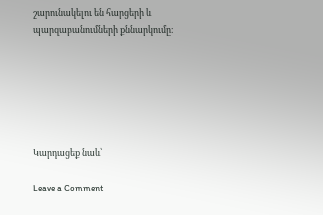շարունակելու են հարցերի և պարզաբանումների քննարկումը։






Կարդացեք նաև՝

Leave a Comment